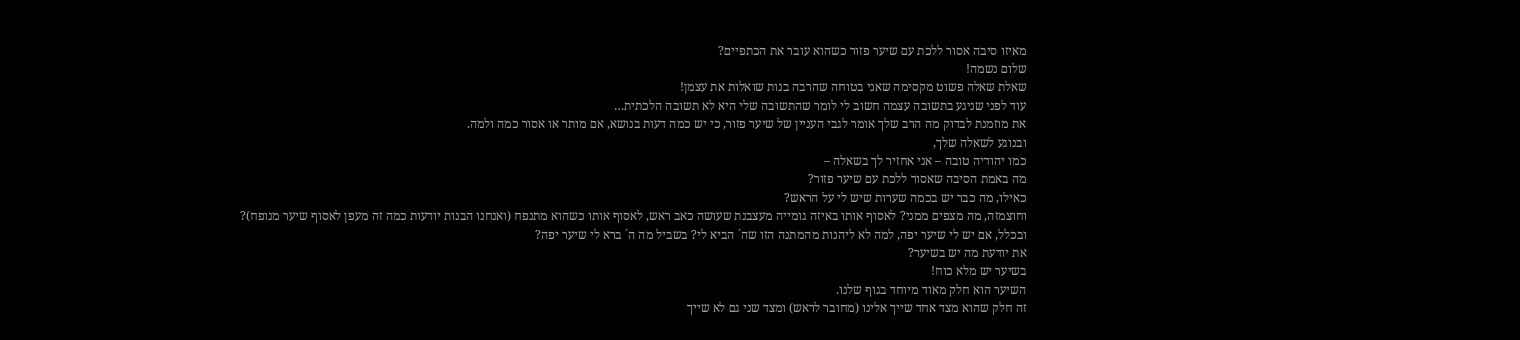מאיזו סיבה אסור ללכת עם שיער פזור כשהוא עובר את הכתפיים?
שלום נשמה!
שאלת שאלה פשוט מקסימה שאני בטוחה שהרבה בנות שואלות את עצמן!
עוד לפני שניגע בתשובה עצמה חשוב לי לומר שהתשובה שלי היא לא תשובה הלכתית…
את מוזמנת לבדוק מה הרב שלך אומר לגבי העניין של שיער פזור, כי יש כמה דעות בנושא, אם מותר או אסור כמה ולמה.
ובנוגע לשאלה שלך,
כמו יהודיה טובה – אני אחזיר לך בשאלה –
מה באמת הסיבה שאסור ללכת עם שיער פזור?
כאילו, מה כבר יש בכמה שערות שיש לי על הראש?
וחוצמזה, מה מצפים ממני? לאסוף אותו באיזה גומייה מעצבנת שעושה כאב ראש, לאסוף אותו כשהוא מתנפח (ואנחנו הבנות יודעות כמה זה מעפן לאסוף שיער מנופח)?
ובכלל, אם יש לי שיער יפה, למה לא ליהנות מהמתנה הזו שה´ הביא לי? בשביל מה ה´ ברא לי שיער יפה?
את יודעת מה יש בשיער?
בשיער יש מלא כוח!
השיער הוא חלק מאוד מיוחד בגוף שלנו.
זה חלק שהוא מצד אחד שייך אלינו (מחובר לראש) ומצד שני גם לא שייך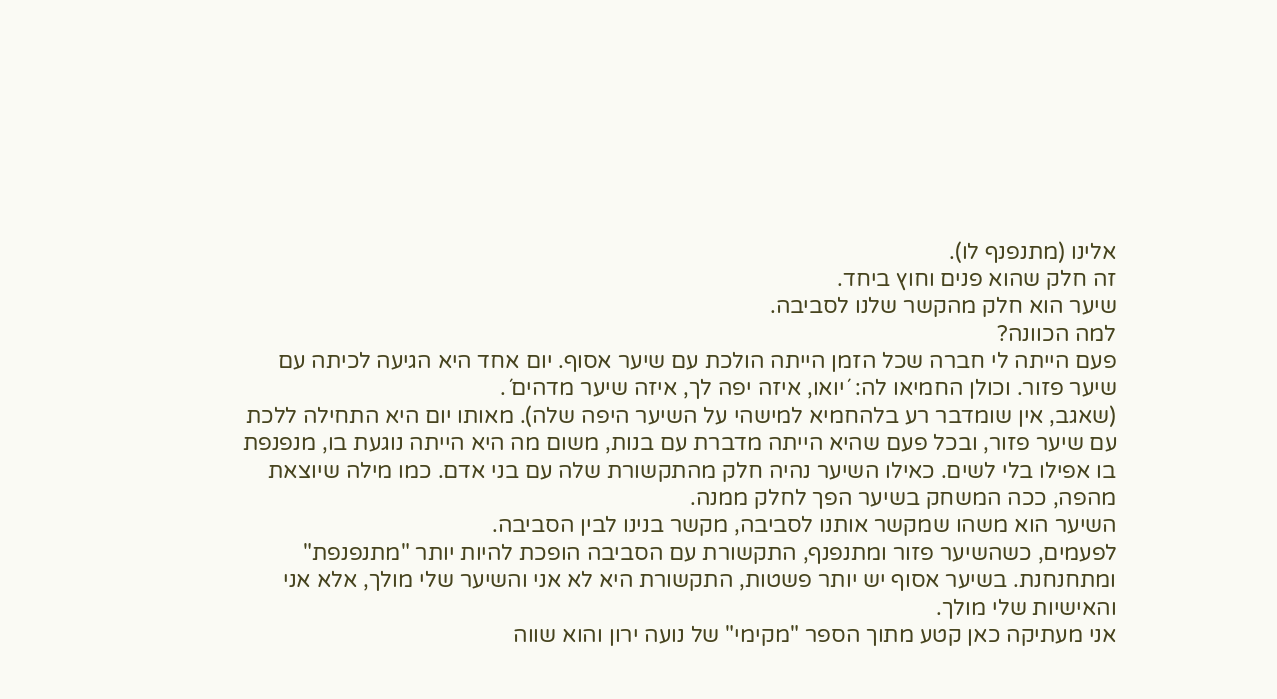אלינו (מתנפנף לו).
זה חלק שהוא פנים וחוץ ביחד.
שיער הוא חלק מהקשר שלנו לסביבה.
למה הכוונה?
פעם הייתה לי חברה שכל הזמן הייתה הולכת עם שיער אסוף. יום אחד היא הגיעה לכיתה עם שיער פזור. וכולן החמיאו לה: ´יואו, איזה יפה לך, איזה שיער מדהים´.
(שאגב, אין שומדבר רע בלהחמיא למישהי על השיער היפה שלה). מאותו יום היא התחילה ללכת עם שיער פזור, ובכל פעם שהיא הייתה מדברת עם בנות, משום מה היא הייתה נוגעת בו, מנפנפת בו אפילו בלי לשים. כאילו השיער נהיה חלק מהתקשורת שלה עם בני אדם. כמו מילה שיוצאת מהפה, ככה המשחק בשיער הפך לחלק ממנה.
השיער הוא משהו שמקשר אותנו לסביבה, מקשר בנינו לבין הסביבה.
לפעמים, כשהשיער פזור ומתנפנף, התקשורת עם הסביבה הופכת להיות יותר "מתנפנפת" ומתחנחנת. בשיער אסוף יש יותר פשטות, התקשורת היא לא אני והשיער שלי מולך, אלא אני והאישיות שלי מולך.
אני מעתיקה כאן קטע מתוך הספר "מקימי" של נועה ירון והוא שווה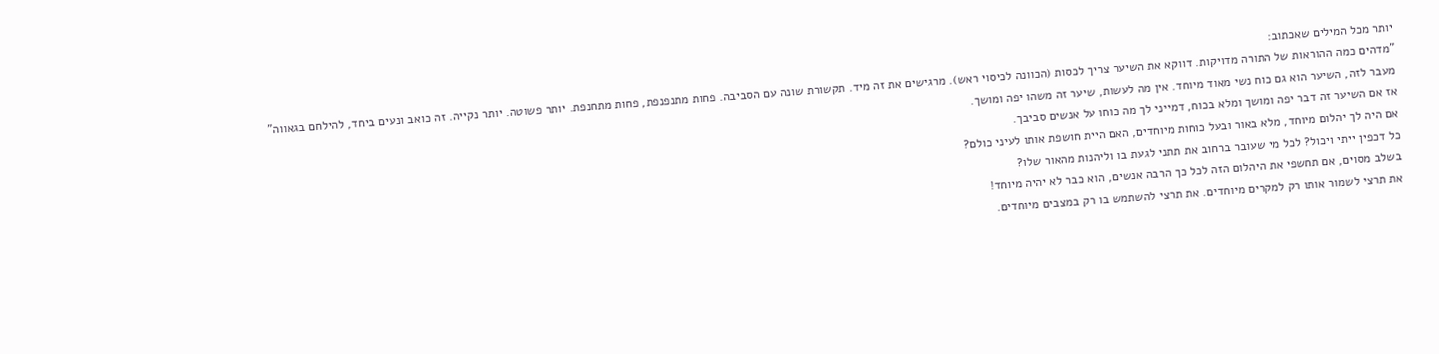יותר מכל המילים שאכתוב:
"מדהים כמה ההוראות של התורה מדויקות. דווקא את השיער צריך לכסות (הכוונה לכיסוי ראש). מרגישים את זה מיד. תקשורת שונה עם הסביבה. פחות מתנפנפת, פחות מתחנפת. יותר פשוטה. יותר נקייה. זה כואב ונעים ביחד, להילחם בגאווה"
מעבר לזה, השיער הוא גם כוח נשי מאוד מיוחד. אין מה לעשות, שיער זה משהו יפה ומושך.
אז אם השיער זה דבר יפה ומושך ומלא בכוח, דמייני לך מה כוחו על אנשים סביבך.
אם היה לך יהלום מיוחד, מלא באור ובעל כוחות מיוחדים, האם היית חושפת אותו לעיני כולם?
כל דכפין ייתי ויכול? לכל מי שעובר ברחוב את תתני לגעת בו וליהנות מהאור שלו?
בשלב מסוים, אם תחשפי את היהלום הזה לכל כך הרבה אנשים, הוא כבר לא יהיה מיוחד!
את תרצי לשמור אותו רק למקרים מיוחדים. את תרצי להשתמש בו רק במצבים מיוחדים.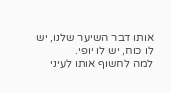אותו דבר השיער שלנו, יש לו כוח, יש לו יופי.
למה לחשוף אותו לעיני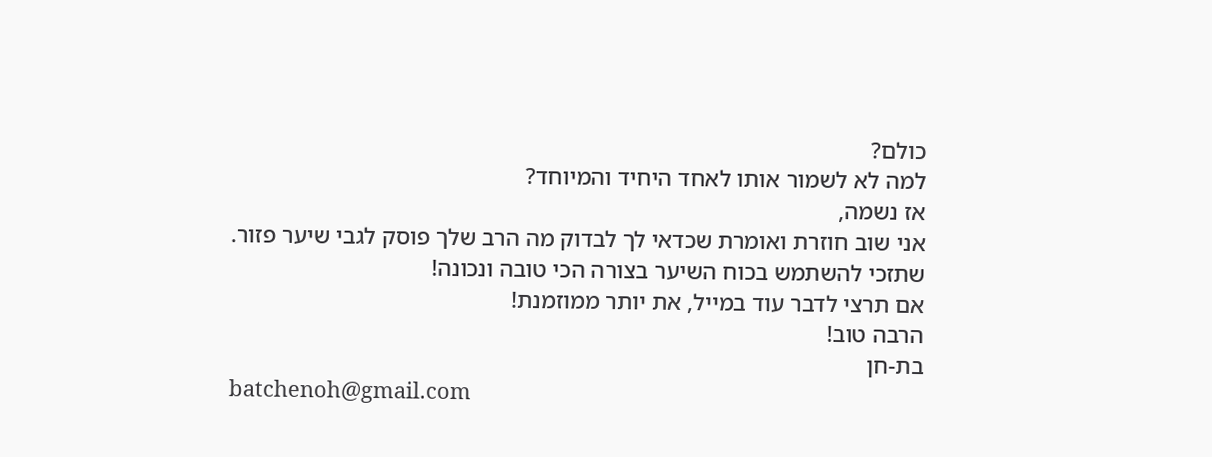כולם?
למה לא לשמור אותו לאחד היחיד והמיוחד?
אז נשמה,
אני שוב חוזרת ואומרת שכדאי לך לבדוק מה הרב שלך פוסק לגבי שיער פזור.
שתזכי להשתמש בכוח השיער בצורה הכי טובה ונכונה!
אם תרצי לדבר עוד במייל, את יותר ממוזמנת!
הרבה טוב!
בת-חן
batchenoh@gmail.com